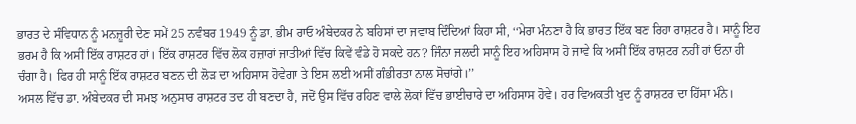ਭਾਰਤ ਦੇ ਸੰਵਿਧਾਨ ਨੂੰ ਮਨਜ਼ੂਰੀ ਦੇਣ ਸਮੇਂ 25 ਨਵੰਬਰ 1949 ਨੂੰ ਡਾ. ਭੀਮ ਰਾਓ ਅੰਬੇਦਕਰ ਨੇ ਬਹਿਸਾਂ ਦਾ ਜਵਾਬ ਦਿੰਦਿਆਂ ਕਿਹਾ ਸੀ, ‘‘ਮੇਰਾ ਮੰਨਣਾ ਹੈ ਕਿ ਭਾਰਤ ਇੱਕ ਬਣ ਰਿਹਾ ਰਾਸ਼ਟਰ ਹੈ। ਸਾਨੂੰ ਇਹ ਭਰਮ ਹੈ ਕਿ ਅਸੀਂ ਇੱਕ ਰਾਸ਼ਟਰ ਹਾਂ। ਇੱਕ ਰਾਸ਼ਟਰ ਵਿੱਚ ਲੋਕ ਹਜ਼ਾਰਾਂ ਜਾਤੀਆਂ ਵਿੱਚ ਕਿਵੇਂ ਵੰਡੇ ਹੋ ਸਕਦੇ ਹਨ? ਜਿੰਨਾ ਜਲਦੀ ਸਾਨੂੰ ਇਹ ਅਹਿਸਾਸ ਹੋ ਜਾਵੇ ਕਿ ਅਸੀਂ ਇੱਕ ਰਾਸ਼ਟਰ ਨਹੀਂ ਹਾਂ ਓਨਾ ਹੀ ਚੰਗਾ ਹੈ। ਫਿਰ ਹੀ ਸਾਨੂੰ ਇੱਕ ਰਾਸ਼ਟਰ ਬਣਨ ਦੀ ਲੋੜ ਦਾ ਅਹਿਸਾਸ ਹੋਵੇਗਾ ਤੇ ਇਸ ਲਈ ਅਸੀਂ ਗੰਭੀਰਤਾ ਨਾਲ ਸੋਚਾਂਗੇ।’’
ਅਸਲ ਵਿੱਚ ਡਾ. ਅੰਬੇਦਕਰ ਦੀ ਸਮਝ ਅਨੁਸਾਰ ਰਾਸ਼ਟਰ ਤਦ ਹੀ ਬਣਦਾ ਹੈ, ਜਦੋਂ ਉਸ ਵਿੱਚ ਰਹਿਣ ਵਾਲੇ ਲੋਕਾਂ ਵਿੱਚ ਭਾਈਚਾਰੇ ਦਾ ਅਹਿਸਾਸ ਹੋਵੇ। ਹਰ ਵਿਅਕਤੀ ਖੁਦ ਨੂੰ ਰਾਸ਼ਟਰ ਦਾ ਹਿੱਸਾ ਮੰਨੇ।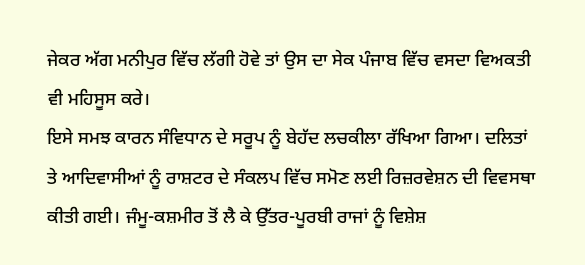ਜੇਕਰ ਅੱਗ ਮਨੀਪੁਰ ਵਿੱਚ ਲੱਗੀ ਹੋਵੇ ਤਾਂ ਉਸ ਦਾ ਸੇਕ ਪੰਜਾਬ ਵਿੱਚ ਵਸਦਾ ਵਿਅਕਤੀ ਵੀ ਮਹਿਸੂਸ ਕਰੇ।
ਇਸੇ ਸਮਝ ਕਾਰਨ ਸੰਵਿਧਾਨ ਦੇ ਸਰੂਪ ਨੂੰ ਬੇਹੱਦ ਲਚਕੀਲਾ ਰੱਖਿਆ ਗਿਆ। ਦਲਿਤਾਂ ਤੇ ਆਦਿਵਾਸੀਆਂ ਨੂੰ ਰਾਸ਼ਟਰ ਦੇ ਸੰਕਲਪ ਵਿੱਚ ਸਮੋਣ ਲਈ ਰਿਜ਼ਰਵੇਸ਼ਨ ਦੀ ਵਿਵਸਥਾ ਕੀਤੀ ਗਈ। ਜੰਮੂ-ਕਸ਼ਮੀਰ ਤੋਂ ਲੈ ਕੇ ਉੱਤਰ-ਪੂਰਬੀ ਰਾਜਾਂ ਨੂੰ ਵਿਸ਼ੇਸ਼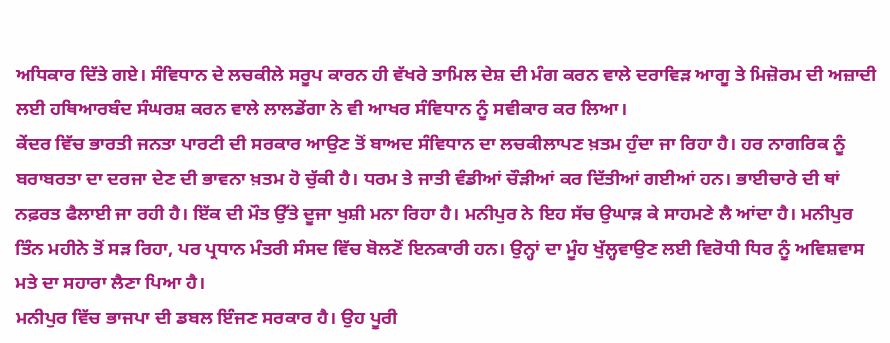ਅਧਿਕਾਰ ਦਿੱਤੇ ਗਏ। ਸੰਵਿਧਾਨ ਦੇ ਲਚਕੀਲੇ ਸਰੂਪ ਕਾਰਨ ਹੀ ਵੱਖਰੇ ਤਾਮਿਲ ਦੇਸ਼ ਦੀ ਮੰਗ ਕਰਨ ਵਾਲੇ ਦਰਾਵਿੜ ਆਗੂ ਤੇ ਮਿਜ਼ੋਰਮ ਦੀ ਅਜ਼ਾਦੀ ਲਈ ਹਥਿਆਰਬੰਦ ਸੰਘਰਸ਼ ਕਰਨ ਵਾਲੇ ਲਾਲਡੇਂਗਾ ਨੇ ਵੀ ਆਖਰ ਸੰਵਿਧਾਨ ਨੂੰ ਸਵੀਕਾਰ ਕਰ ਲਿਆ।
ਕੇਂਦਰ ਵਿੱਚ ਭਾਰਤੀ ਜਨਤਾ ਪਾਰਟੀ ਦੀ ਸਰਕਾਰ ਆਉਣ ਤੋਂ ਬਾਅਦ ਸੰਵਿਧਾਨ ਦਾ ਲਚਕੀਲਾਪਣ ਖ਼ਤਮ ਹੁੰਦਾ ਜਾ ਰਿਹਾ ਹੈ। ਹਰ ਨਾਗਰਿਕ ਨੂੰ ਬਰਾਬਰਤਾ ਦਾ ਦਰਜਾ ਦੇਣ ਦੀ ਭਾਵਨਾ ਖ਼ਤਮ ਹੋ ਚੁੱਕੀ ਹੈ। ਧਰਮ ਤੇ ਜਾਤੀ ਵੰਡੀਆਂ ਚੌੜੀਆਂ ਕਰ ਦਿੱਤੀਆਂ ਗਈਆਂ ਹਨ। ਭਾਈਚਾਰੇ ਦੀ ਥਾਂ ਨਫ਼ਰਤ ਫੈਲਾਈ ਜਾ ਰਹੀ ਹੈ। ਇੱਕ ਦੀ ਮੌਤ ਉੱਤੇ ਦੂਜਾ ਖੁਸ਼ੀ ਮਨਾ ਰਿਹਾ ਹੈ। ਮਨੀਪੁਰ ਨੇ ਇਹ ਸੱਚ ਉਘਾੜ ਕੇ ਸਾਹਮਣੇ ਲੈ ਆਂਦਾ ਹੈ। ਮਨੀਪੁਰ ਤਿੰਨ ਮਹੀਨੇ ਤੋਂ ਸੜ ਰਿਹਾ, ਪਰ ਪ੍ਰਧਾਨ ਮੰਤਰੀ ਸੰਸਦ ਵਿੱਚ ਬੋਲਣੋਂ ਇਨਕਾਰੀ ਹਨ। ਉਨ੍ਹਾਂ ਦਾ ਮੂੰਹ ਖੁੱਲ੍ਹਵਾਉਣ ਲਈ ਵਿਰੋਧੀ ਧਿਰ ਨੂੰ ਅਵਿਸ਼ਵਾਸ ਮਤੇ ਦਾ ਸਹਾਰਾ ਲੈਣਾ ਪਿਆ ਹੈ।
ਮਨੀਪੁਰ ਵਿੱਚ ਭਾਜਪਾ ਦੀ ਡਬਲ ਇੰਜਣ ਸਰਕਾਰ ਹੈ। ਉਹ ਪੂਰੀ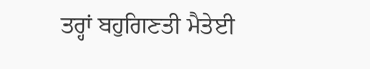ਤਰ੍ਹਾਂ ਬਹੁਗਿਣਤੀ ਮੈਤੇਈ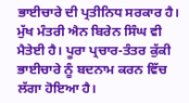ਭਾਈਚਾਰੇ ਦੀ ਪ੍ਰਤੀਨਿਧ ਸਰਕਾਰ ਹੈ। ਮੁੱਖ ਮੰਤਰੀ ਐਨ ਬਿਰੇਨ ਸਿੰਘ ਵੀ ਮੈਤੇਈ ਹੈ। ਪੂਰਾ ਪ੍ਰਚਾਰ-ਤੰਤਰ ਕੁੱਕੀ ਭਾਈਚਾਰੇ ਨੂੰ ਬਦਨਾਮ ਕਰਨ ਵਿੱਚ ਲੱਗਾ ਹੋਇਆ ਹੈ।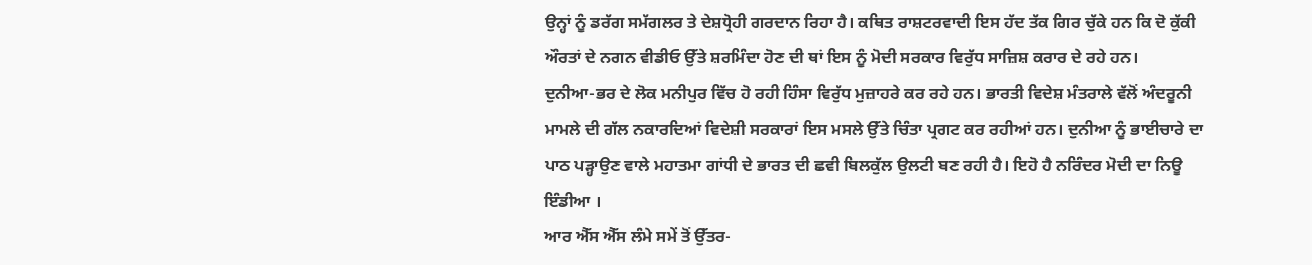ਉਨ੍ਹਾਂ ਨੂੰ ਡਰੱਗ ਸਮੱਗਲਰ ਤੇ ਦੇਸ਼ਧ੍ਰੋਹੀ ਗਰਦਾਨ ਰਿਹਾ ਹੈ। ਕਥਿਤ ਰਾਸ਼ਟਰਵਾਦੀ ਇਸ ਹੱਦ ਤੱਕ ਗਿਰ ਚੁੱਕੇ ਹਨ ਕਿ ਦੋ ਕੁੱਕੀ ਔਰਤਾਂ ਦੇ ਨਗਨ ਵੀਡੀਓ ਉੱਤੇ ਸ਼ਰਮਿੰਦਾ ਹੋਣ ਦੀ ਥਾਂ ਇਸ ਨੂੰ ਮੋਦੀ ਸਰਕਾਰ ਵਿਰੁੱਧ ਸਾਜ਼ਿਸ਼ ਕਰਾਰ ਦੇ ਰਹੇ ਹਨ।
ਦੁਨੀਆ-ਭਰ ਦੇ ਲੋਕ ਮਨੀਪੁਰ ਵਿੱਚ ਹੋ ਰਹੀ ਹਿੰਸਾ ਵਿਰੁੱਧ ਮੁਜ਼ਾਹਰੇ ਕਰ ਰਹੇ ਹਨ। ਭਾਰਤੀ ਵਿਦੇਸ਼ ਮੰਤਰਾਲੇ ਵੱਲੋਂ ਅੰਦਰੂਨੀ ਮਾਮਲੇ ਦੀ ਗੱਲ ਨਕਾਰਦਿਆਂ ਵਿਦੇਸ਼ੀ ਸਰਕਾਰਾਂ ਇਸ ਮਸਲੇ ਉੱਤੇ ਚਿੰਤਾ ਪ੍ਰਗਟ ਕਰ ਰਹੀਆਂ ਹਨ। ਦੁਨੀਆ ਨੂੰ ਭਾਈਚਾਰੇ ਦਾ ਪਾਠ ਪੜ੍ਹਾਉਣ ਵਾਲੇ ਮਹਾਤਮਾ ਗਾਂਧੀ ਦੇ ਭਾਰਤ ਦੀ ਛਵੀ ਬਿਲਕੁੱਲ ਉਲਟੀ ਬਣ ਰਹੀ ਹੈ। ਇਹੋ ਹੈ ਨਰਿੰਦਰ ਮੋਦੀ ਦਾ ਨਿਊ ਇੰਡੀਆ ।
ਆਰ ਐੱਸ ਐੱਸ ਲੰਮੇ ਸਮੇਂ ਤੋਂ ਉੱਤਰ-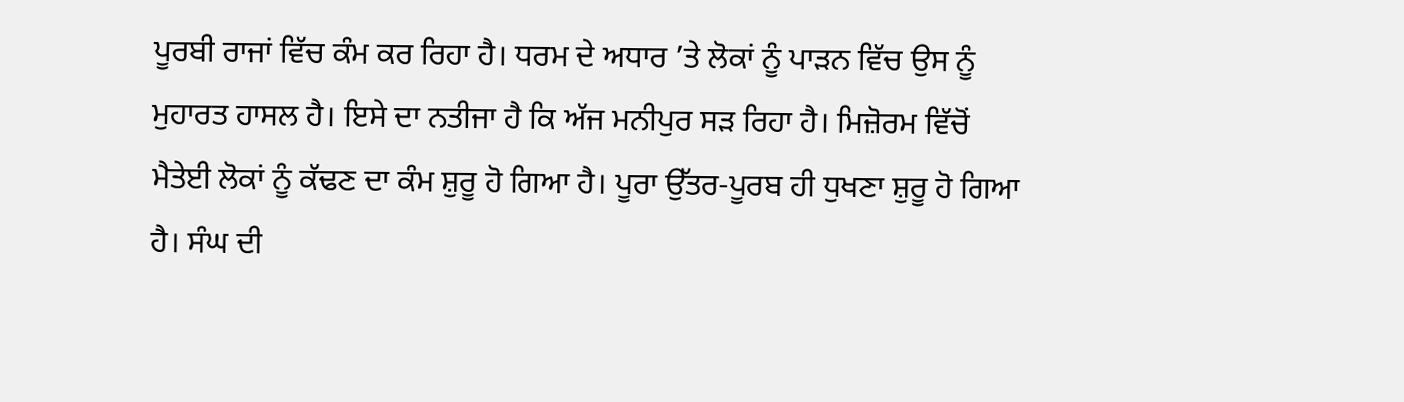ਪੂਰਬੀ ਰਾਜਾਂ ਵਿੱਚ ਕੰਮ ਕਰ ਰਿਹਾ ਹੈ। ਧਰਮ ਦੇ ਅਧਾਰ ’ਤੇ ਲੋਕਾਂ ਨੂੰ ਪਾੜਨ ਵਿੱਚ ਉਸ ਨੂੰ ਮੁਹਾਰਤ ਹਾਸਲ ਹੈ। ਇਸੇ ਦਾ ਨਤੀਜਾ ਹੈ ਕਿ ਅੱਜ ਮਨੀਪੁਰ ਸੜ ਰਿਹਾ ਹੈ। ਮਿਜ਼ੋਰਮ ਵਿੱਚੋਂ ਮੈਤੇਈ ਲੋਕਾਂ ਨੂੰ ਕੱਢਣ ਦਾ ਕੰਮ ਸ਼ੁਰੂ ਹੋ ਗਿਆ ਹੈ। ਪੂਰਾ ਉੱਤਰ-ਪੂਰਬ ਹੀ ਧੁਖਣਾ ਸ਼ੁਰੂ ਹੋ ਗਿਆ ਹੈ। ਸੰਘ ਦੀ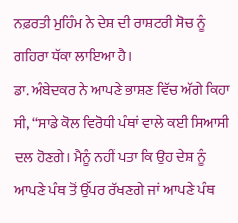ਨਫ਼ਰਤੀ ਮੁਹਿੰਮ ਨੇ ਦੇਸ਼ ਦੀ ਰਾਸ਼ਟਰੀ ਸੋਚ ਨੂੰ ਗਹਿਰਾ ਧੱਕਾ ਲਾਇਆ ਹੈ।
ਡਾ. ਅੰਬੇਦਕਰ ਨੇ ਆਪਣੇ ਭਾਸ਼ਣ ਵਿੱਚ ਅੱਗੇ ਕਿਹਾ ਸੀ, ‘‘ਸਾਡੇ ਕੋਲ ਵਿਰੋਧੀ ਪੰਥਾਂ ਵਾਲੇ ਕਈ ਸਿਆਸੀ ਦਲ ਹੋਣਗੇ। ਮੈਨੂੰ ਨਹੀਂ ਪਤਾ ਕਿ ਉਹ ਦੇਸ਼ ਨੂੰ ਆਪਣੇ ਪੰਥ ਤੋਂ ਉੱਪਰ ਰੱਖਣਗੇ ਜਾਂ ਆਪਣੇ ਪੰਥ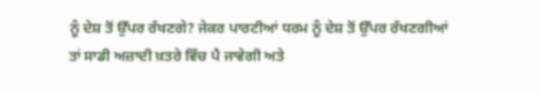ਨੂੰ ਦੇਸ਼ ਤੋਂ ਉੱਪਰ ਰੱਖਣਗੇ? ਜੇਕਰ ਪਾਰਟੀਆਂ ਧਰਮ ਨੂੰ ਦੇਸ਼ ਤੋਂ ਉੱਪਰ ਰੱਖਣਗੀਆਂ ਤਾਂ ਸਾਡੀ ਅਜ਼ਾਦੀ ਖ਼ਤਰੇ ਵਿੱਚ ਪੈ ਜਾਵੇਗੀ ਅਤੇ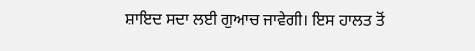ਸ਼ਾਇਦ ਸਦਾ ਲਈ ਗੁਆਚ ਜਾਵੇਗੀ। ਇਸ ਹਾਲਤ ਤੋਂ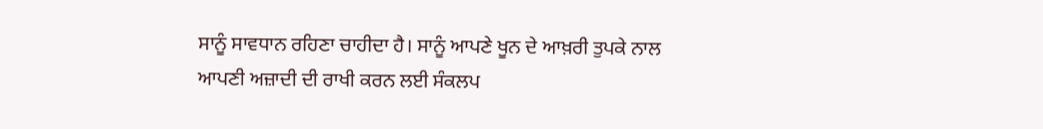ਸਾਨੂੰ ਸਾਵਧਾਨ ਰਹਿਣਾ ਚਾਹੀਦਾ ਹੈ। ਸਾਨੂੰ ਆਪਣੇ ਖੂਨ ਦੇ ਆਖ਼ਰੀ ਤੁਪਕੇ ਨਾਲ ਆਪਣੀ ਅਜ਼ਾਦੀ ਦੀ ਰਾਖੀ ਕਰਨ ਲਈ ਸੰਕਲਪ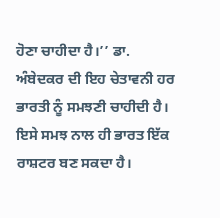ਹੋਣਾ ਚਾਹੀਦਾ ਹੈ।’’ ਡਾ. ਅੰਬੇਦਕਰ ਦੀ ਇਹ ਚੇਤਾਵਨੀ ਹਰ ਭਾਰਤੀ ਨੂੰ ਸਮਝਣੀ ਚਾਹੀਦੀ ਹੈ। ਇਸੇ ਸਮਝ ਨਾਲ ਹੀ ਭਾਰਤ ਇੱਕ ਰਾਸ਼ਟਰ ਬਣ ਸਕਦਾ ਹੈ।